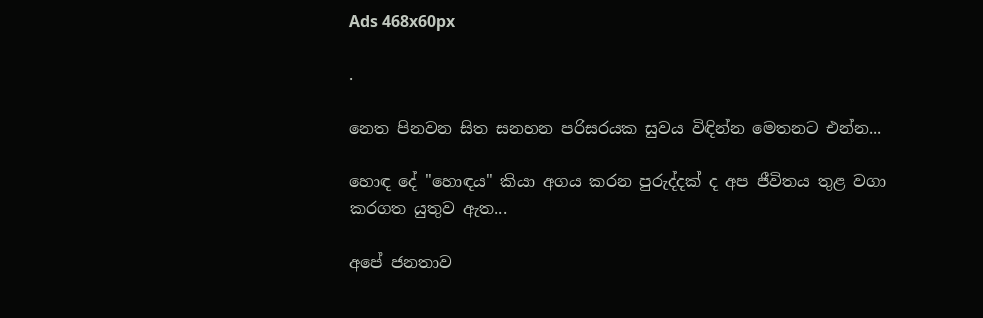Ads 468x60px

.

නෙත පිනවන සිත සනහන පරිසරයක සුවය විඳින්න මෙතනට එන්න...

හොඳ දේ "හොඳය" කියා අගය කරන පුරුද්දක්‌ ද අප ජීවිතය තුළ වගා කරගත යුතුව ඇත...

අපේ ජනතාව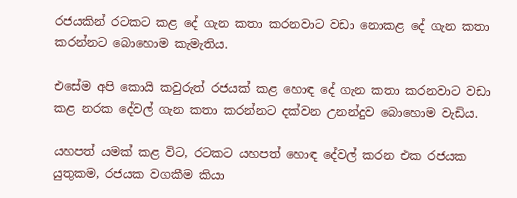රජයකින් රටකට කළ දේ ගැන කතා කරනවාට වඩා නොකළ දේ ගැන කතා කරන්නට බොහොම කැමැතිය.

එසේම අපි කොයි කවුරුත් රජයක්‌ කළ හොඳ දේ ගැන කතා කරනවාට වඩා කළ නරක දේවල් ගැන කතා කරන්නට දක්‌වන උනන්දුව බොහොම වැඩිය.

යහපත් යමක්‌ කළ විට, රටකට යහපත් හොඳ දේවල් කරන එක රජයක යුතුකම, රජයක වගකීම කියා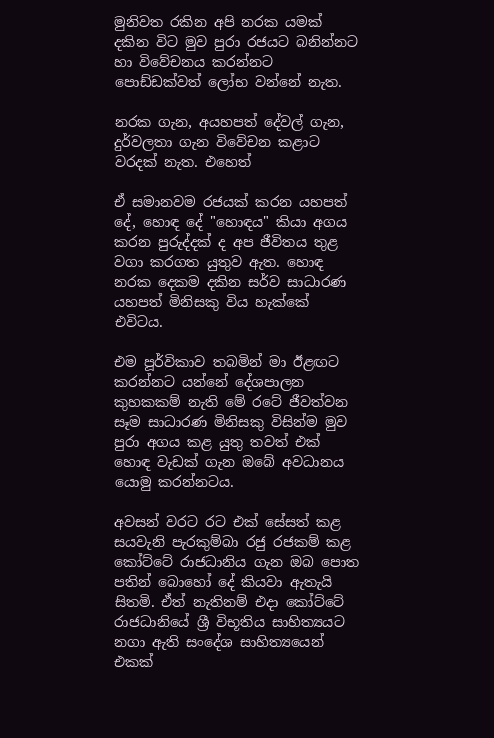මුනිවත රකින අපි නරක යමක්‌ දකින විට මුව පුරා රජයට බනින්නට හා විවේචනය කරන්නට පොඩ්ඩක්‌වත් ලෝභ වන්නේ නැත.

නරක ගැන, අයහපත් දේවල් ගැන, දුර්වලතා ගැන විවේචන කළාට වරදක්‌ නැත. එහෙත්

ඒ සමානවම රජයක්‌ කරන යහපත් දේ, හොඳ දේ "හොඳය" කියා අගය කරන පුරුද්දක්‌ ද අප ජීවිතය තුළ වගා කරගත යුතුව ඇත. හොඳ නරක දෙකම දකින සර්ව සාධාරණ යහපත් මිනිසකු විය හැක්‌කේ එවිටය.

එම පූර්විකාව තබමින් මා ඊළඟට කරන්නට යන්නේ දේශපාලන කුහකකම් නැති මේ රටේ ජීවත්වන සෑම සාධාරණ මිනිසකු විසින්ම මුව පුරා අගය කළ යුතු තවත් එක්‌ හොඳ වැඩක්‌ ගැන ඔබේ අවධානය යොමු කරන්නටය.

අවසන් වරට රට එක්‌ සේසත් කළ සයවැනි පැරකුම්බා රජු රජකම් කළ කෝට්‌ටේ රාජධානිය ගැන ඔබ පොත පතින් බොහෝ දේ කියවා ඇතැයි සිතමි. ඒත් නැතිනම් එදා කෝට්‌ටේ රාජධානියේ ශ්‍රී විභූතිය සාහිත්‍යයට නගා ඇති සංදේශ සාහිත්‍යයෙන් එකක්‌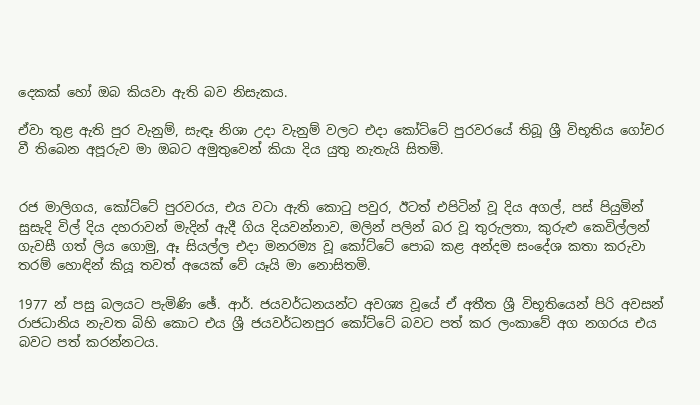දෙකක්‌ හෝ ඔබ කියවා ඇති බව නිසැකය.

ඒවා තුළ ඇති පුර වැනුම්, සැඳෑ නිශා උදා වැනුම් වලට එදා කෝට්‌ටේ පුරවරයේ තිබූ ශ්‍රී විභූතිය ගෝචර වී තිබෙන අපූරුව මා ඔබට අමුතුවෙන් කියා දිය යුතු නැතැයි සිතමි.


රජ මාලිගය, කෝට්‌ටේ පුරවරය, එය වටා ඇති කොටු පවුර, ඊටත් එපිටින් වූ දිය අගල්, පස්‌ පියුමින් සුසැදි විල් දිය දහරාවන් මැදින් ඇදී ගිය දියවන්නාව, මලින් පලින් බර වූ තුරුලතා, කුරුළු කෙවිල්ලන් ගැවසී ගත් ලිය ගොමු, ඈ සියල්ල එදා මනරම්‍ය වූ කෝට්‌ටේ පොබ කළ අන්දම සංදේශ කතා කරුවා තරම් හොඳින් කියූ තවත් අයෙක්‌ වේ යෑයි මා නොසිතමි.

1977 න් පසු බලයට පැමිණි ඡේ. ආර්. ජයවර්ධනයන්ට අවශ්‍ය වූයේ ඒ අතීත ශ්‍රී විභූතියෙන් පිරි අවසන් රාජධානිය නැවත බිහි කොට එය ශ්‍රී ජයවර්ධනපුර කෝට්‌ටේ බවට පත් කර ලංකාවේ අග නගරය එය බවට පත් කරන්නටය.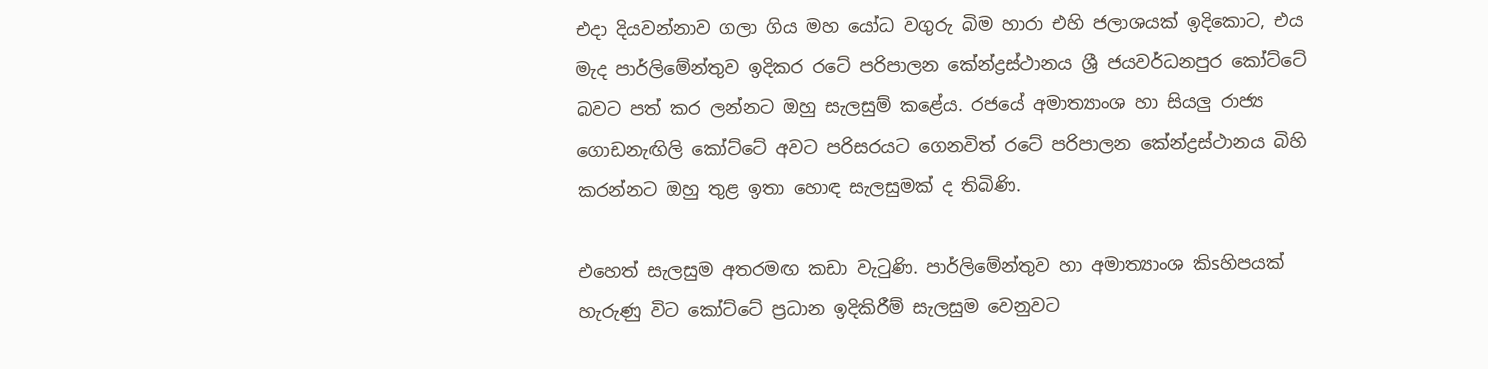එදා දියවන්නාව ගලා ගිය මහ යෝධ වගුරු බිම හාරා එහි ජලාශයක්‌ ඉදිකොට, එය මැද පාර්ලිමේන්තුව ඉදිකර රටේ පරිපාලන කේන්ද්‍රස්‌ථානය ශ්‍රී ජයවර්ධනපුර කෝට්‌ටේ බවට පත් කර ලන්නට ඔහු සැලසුම් කළේය. රජයේ අමාත්‍යාංශ හා සියලු රාජ්‍ය ගොඩනැඟිලි කෝට්‌ටේ අවට පරිසරයට ගෙනවිත් රටේ පරිපාලන කේන්ද්‍රස්‌ථානය බිහි කරන්නට ඔහු තුළ ඉතා හොඳ සැලසුමක්‌ ද තිබිණි.

එහෙත් සැලසුම අතරමඟ කඩා වැටුණි. පාර්ලිමේන්තුව හා අමාත්‍යාංශ කිsහිපයක්‌ හැරුණු විට කෝට්‌ටේ ප්‍රධාන ඉදිකිරීම් සැලසුම වෙනුවට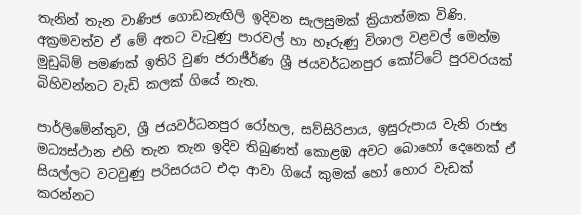තැනින් තැන වාණිජ ගොඩනැඟිලි ඉදිවන සැලසුමක්‌ ක්‍රියාත්මක විණි. අක්‍රමවත්ව ඒ මේ අතට වැටුණු පාරවල් හා හෑරුණු විශාල වළවල් මෙන්ම මුඩුබිම් පමණක්‌ ඉතිරි වුණ ජරාජීර්ණ ශ්‍රී ජයවර්ධනපුර කෝට්‌ටේ පුරවරයක්‌ බිහිවන්නට වැඩි කලක්‌ ගියේ නැත.

පාර්ලිමේන්තුව, ශ්‍රී ජයවර්ධනපුර රෝහල, සව්සිරිපාය, ඉසුරුපාය වැනි රාජ්‍ය මධ්‍යස්‌ථාන එහි තැන තැන ඉදිව තිබුණත් කොළඹ අවට බොහෝ දෙනෙක්‌ ඒ සියල්ලට වටවුණු පරිසරයට එදා ආවා ගියේ කුමක්‌ හෝ හොර වැඩක්‌ කරන්නට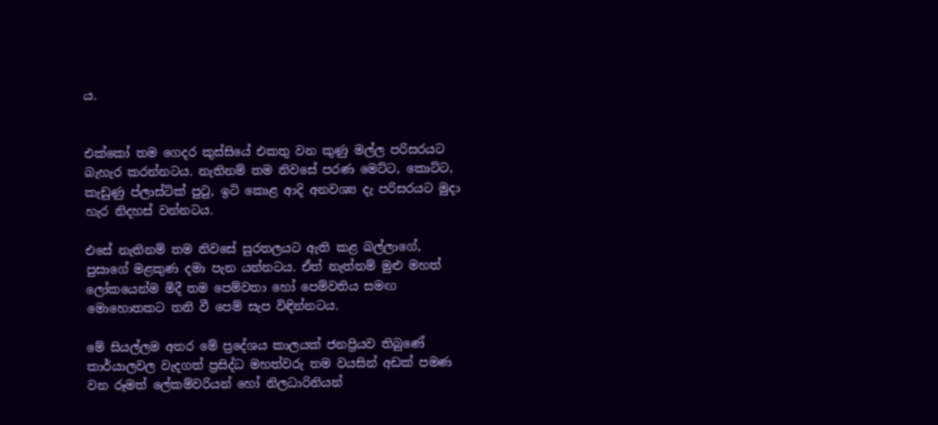ය.


එක්‌කෝ තම ගෙදර කුස්‌සියේ එකතු වන කුණු මල්ල පරිසරයට බැහැර කරන්නටය. නැතිනම් තම නිවසේ පරණ මෙට්‌ට, කොට්‌ට, කැඩුණු ප්ලාස්‌ටික්‌ පුටු, ඉටි කොළ ආදි අනවශ්‍ය දැ පරිසරයට මුදා හැර නිදහස්‌ වන්නටය.

එසේ නැතිනම් තම නිවසේ සුරතලයට ඇති කළ බල්ලාගේ, පුසාගේ මළකුණ දමා පැන යන්නටය. ඒත් නැත්නම් මුළු මහත් ලෝකයෙන්ම මිදී තම පෙම්වතා හෝ පෙම්වතිය සමඟ මොහොතකට තනි වී පෙම් සැප විඳින්නටය.

මේ සියල්ලම අතර මේ ප්‍රදේශය කාලයක්‌ ජනප්‍රියව තිබුණේ කාර්යාලවල වැදගත් ප්‍රසිද්ධ මහත්වරු තම වයසින් අඩක්‌ පමණ වන රූමත් ලේකම්වරියන් හෝ නිලධාරිනියන්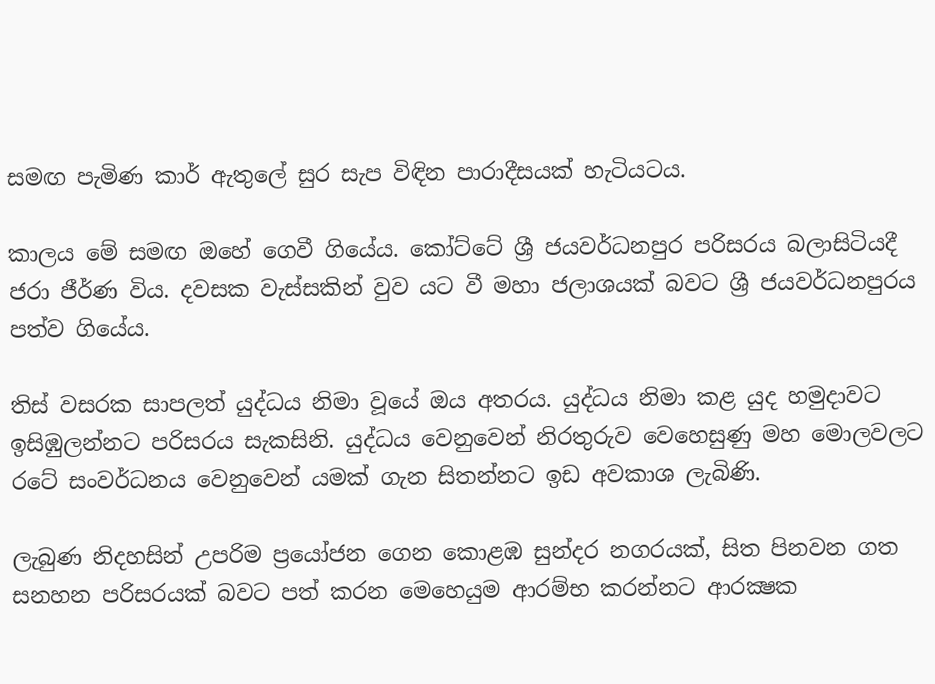සමඟ පැමිණ කාර් ඇතුලේ සුර සැප විඳින පාරාදීසයක්‌ හැටියටය.

කාලය මේ සමඟ ඔහේ ගෙවී ගියේය. කෝට්‌ටේ ශ්‍රී ජයවර්ධනපුර පරිසරය බලාසිටියදී ජරා ජීර්ණ විය. දවසක වැස්‌සකින් වුව යට වී මහා ජලාශයක්‌ බවට ශ්‍රී ජයවර්ධනපුරය පත්ව ගියේය.

තිස්‌ වසරක සාපලත් යුද්ධය නිමා වූයේ ඔය අතරය. යුද්ධය නිමා කළ යුද හමුදාවට ඉසිඹුලන්නට පරිසරය සැකසිනි. යුද්ධය වෙනුවෙන් නිරතුරුව වෙහෙසුණු මහ මොලවලට රටේ සංවර්ධනය වෙනුවෙන් යමක්‌ ගැන සිතන්නට ඉඩ අවකාශ ලැබිණි.

ලැබුණ නිදහසින් උපරිම ප්‍රයෝජන ගෙන කොළඹ සුන්දර නගරයක්‌, සිත පිනවන ගත සනහන පරිසරයක්‌ බවට පත් කරන මෙහෙයුම ආරම්භ කරන්නට ආරක්‍ෂක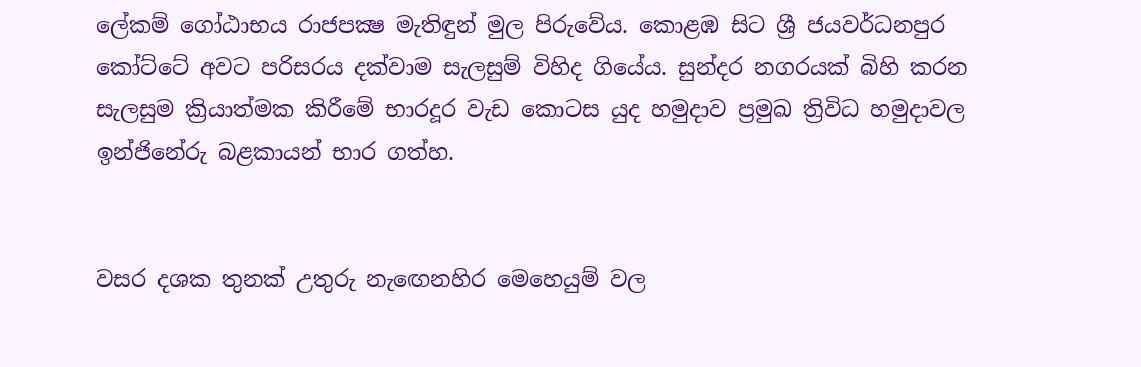ලේකම් ගෝඨාභය රාජපක්‍ෂ මැතිඳුන් මුල පිරුවේය. කොළඹ සිට ශ්‍රී ජයවර්ධනපුර කෝට්‌ටේ අවට පරිසරය දක්‌වාම සැලසුම් විහිද ගියේය. සුන්දර නගරයක්‌ බිහි කරන සැලසුම ක්‍රියාත්මක කිරීමේ භාරදූර වැඩ කොටස යුද හමුදාව ප්‍රමුඛ ත්‍රිවිධ හමුදාවල ඉන්ජිනේරු බළකායන් භාර ගත්හ.


වසර දශක තුනක්‌ උතුරු නැඟෙනහිර මෙහෙයුම් වල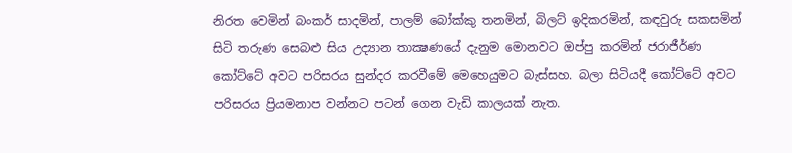නිරත වෙමින් බංකර් සාදමින්, පාලම් බෝක්‌කු තනමින්, බිලට්‌ ඉදිකරමින්, කඳවුරු සකසමින් සිටි තරුණ සෙබළු සිය උද්‍යාන තාක්‍ෂණයේ දැනුම මොනවට ඔප්පු කරමින් ජරාජීර්ණ කෝට්‌ටේ අවට පරිසරය සුන්දර කරවීමේ මෙහෙයුමට බැස්‌සහ. බලා සිටියදී කෝට්‌ටේ අවට පරිසරය ප්‍රියමනාප වන්නට පටන් ගෙන වැඩි කාලයක්‌ නැත.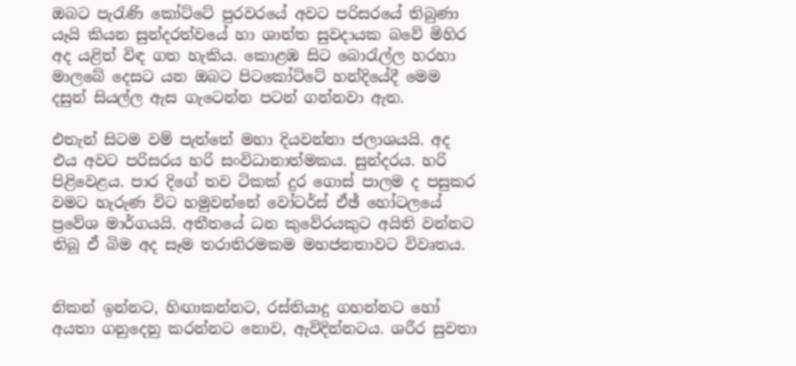ඔබට පැරැණි කෝට්‌ටේ පුරවරයේ අවට පරිසරයේ තිබුණා යෑයි කියන සුන්දරත්වයේ හා ශාන්ත සුවදායක බවේ මිහිර අද යළිත් විඳ ගත හැකිය. කොළඹ සිට බොරැල්ල හරහා මාලබේ දෙසට යන ඔබට පිටකෝට්‌ටේ හන්දියේදී මෙම දසුන් සියල්ල ඇස ගැටෙන්න පටන් ගන්නවා ඇත.

එතැන් සිටම වම් පැත්තේ මහා දියවන්නා ජලාශයයි. අද එය අවට පරිසරය හරි සංවිධානාත්මකය. සුන්දරය. හරි පිළිවෙළය. පාර දිගේ තව ටිකක්‌ දුර ගොස්‌ පාලම ද පසුකර වමට හැරුණ විට හමුවන්නේ වෝටර්ස්‌ ඒඡ් හෝටලයේ ප්‍රවේශ මාර්ගයයි. අතීතයේ ධන කුවේරයකුට අයිති වන්නට තිබූ ඒ බිම අද සෑම තරාතිරමකම මහජනතාවට විවෘතය.


නිකන් ඉන්නට, හිඟාකන්නට, රස්‌තියාදු ගහන්නට හෝ අයතා ගනුදෙනු කරන්නට නොව, ඇවිදින්නටය. ශරීර සුවතා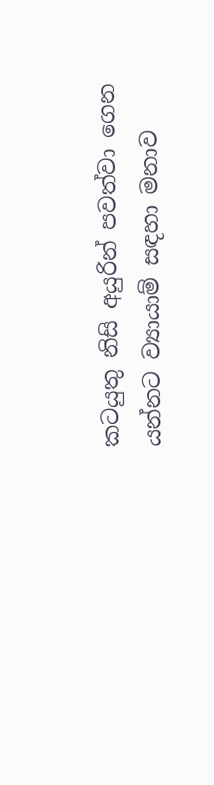කටයුතු නිසි අයුරින් පවත්වා ගෙන යන්නට ව්‍යායාම් සඳහා මනාව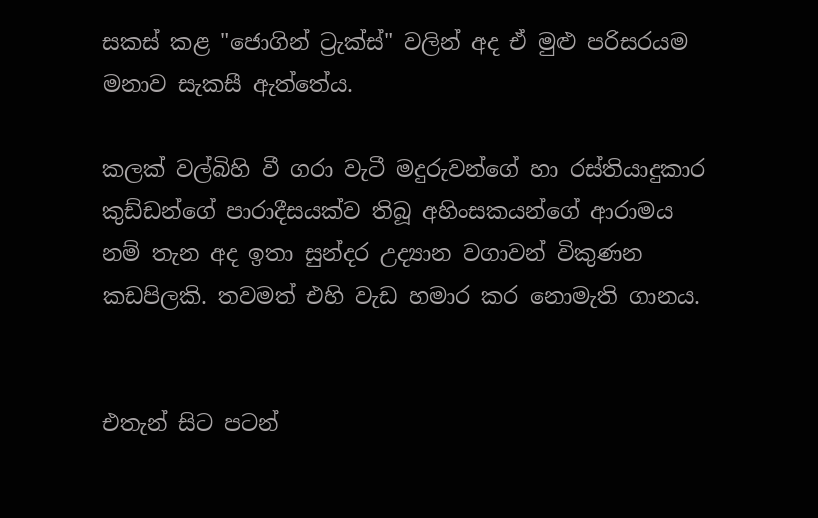සකස්‌ කළ "ජොගින් ට්‍රැක්‌ස්‌" වලින් අද ඒ මුළු පරිසරයම මනාව සැකසී ඇත්තේය.

කලක්‌ වල්බිහි වී ගරා වැටී මදුරුවන්ගේ හා රස්‌තියාදුකාර කුඩ්ඩන්ගේ පාරාදීසයක්‌ව තිබූ අහිංසකයන්ගේ ආරාමය නම් තැන අද ඉතා සුන්දර උද්‍යාන වගාවන් විකුණන කඩපිලකි. තවමත් එහි වැඩ හමාර කර නොමැති ගානය.


එතැන් සිට පටන්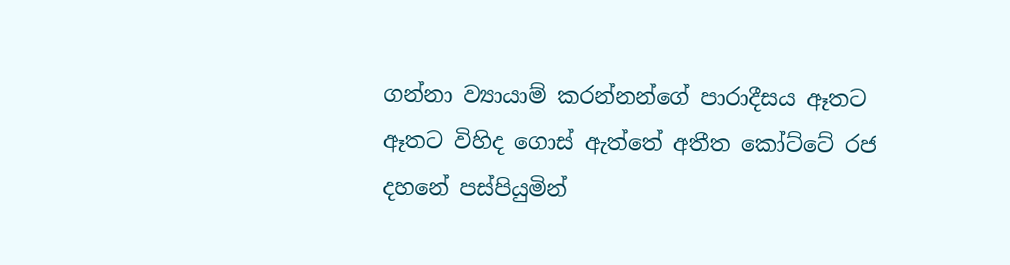ගන්නා ව්‍යායාම් කරන්නන්ගේ පාරාදීසය ඈතට ඈතට විහිද ගොස්‌ ඇත්තේ අතීත කෝට්‌ටේ රජ දහනේ පස්‌පියුමින්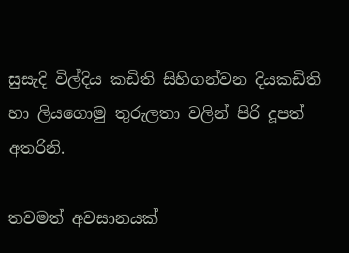සුසැදි විල්දිය කඩිති සිහිගන්වන දියකඩිති හා ලියගොමු තුරුලතා වලින් පිරි දූපත් අතරිනි.

තවමත් අවසානයක්‌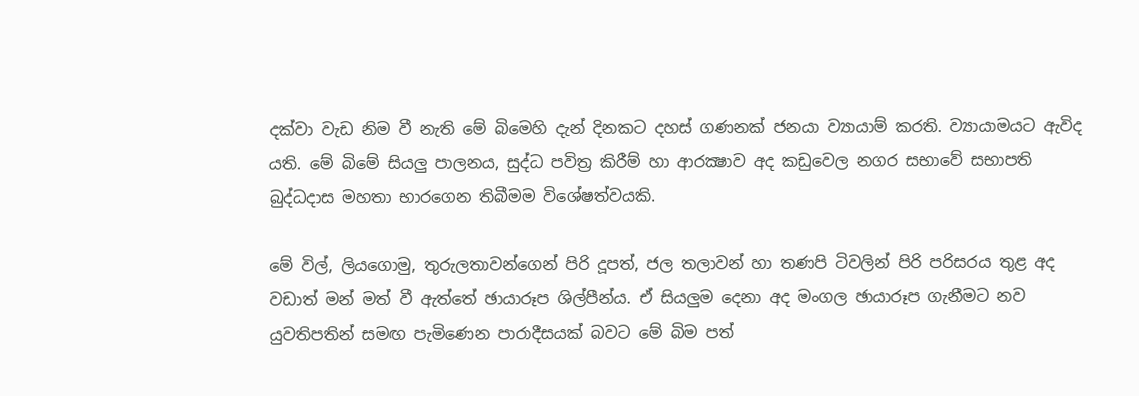දක්‌වා වැඩ නිම වී නැති මේ බිමෙහි දැන් දිනකට දහස්‌ ගණනක්‌ ජනයා ව්‍යායාම් කරති. ව්‍යායාමයට ඇවිද යති. මේ බිමේ සියලු පාලනය, සුද්ධ පවිත්‍ර කිරීම් හා ආරක්‍ෂාව අද කඩුවෙල නගර සභාවේ සභාපති බුද්ධදාස මහතා භාරගෙන තිබීමම විශේෂත්වයකි.

මේ විල්, ලියගොමු, තුරුලතාවන්ගෙන් පිරි දූපත්, ජල තලාවන් හා තණපි ටිවලින් පිරි පරිසරය තුළ අද වඩාත් මන් මත් වී ඇත්තේ ඡායාරූප ශිල්පීන්ය. ඒ සියලුම දෙනා අද මංගල ඡායාරූප ගැනීමට නව යුවතිපතින් සමඟ පැමිණෙන පාරාදීසයක්‌ බවට මේ බිම පත්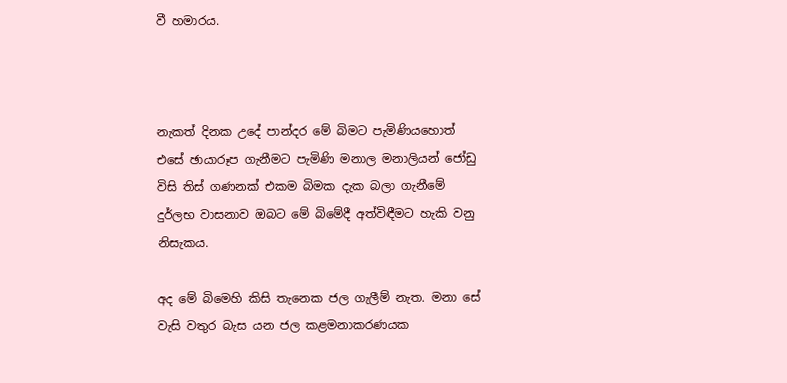වී හමාරය.



නැකත් දිනක උදේ පාන්දර මේ බිමට පැමිණියහොත් එසේ ඡායාරූප ගැනීමට පැමිණි මනාල මනාලියන් ජෝඩු විසි තිස්‌ ගණනක්‌ එකම බිමක දැක බලා ගැනීමේ දුර්ලභ වාසනාව ඔබට මේ බිමේදී අත්විඳීමට හැකි වනු නිසැකය.

අද මේ බිමෙහි කිසි තැනෙක ජල ගැලීම් නැත. මනා සේ වැසි වතුර බැස යන ජල කළමනාකරණයක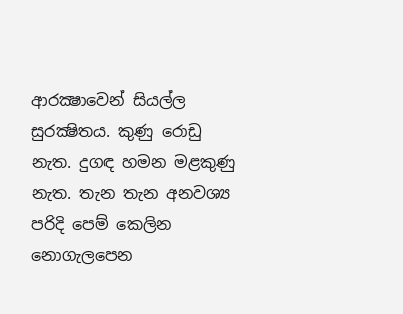ආරක්‍ෂාවෙන් සියල්ල සුරක්‍ෂිතය. කුණු රොඩු නැත. දුගඳ හමන මළකුණු නැත. තැන තැන අනවශ්‍ය පරිදි පෙම් කෙලින නොගැලපෙන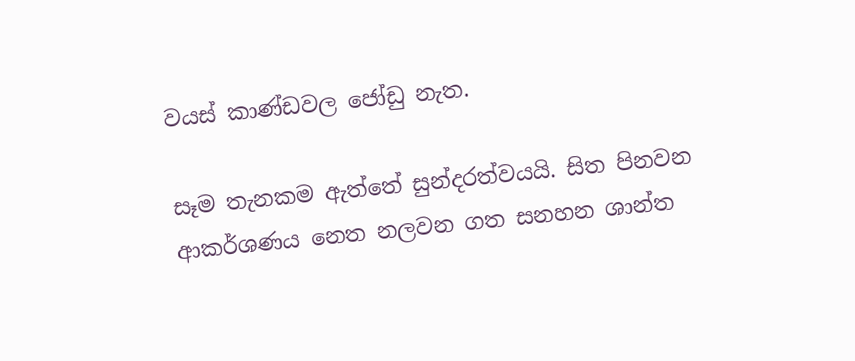වයස්‌ කාණ්‌ඩවල ජෝඩු නැත.

සෑම තැනකම ඇත්තේ සුන්දරත්වයයි. සිත පිනවන ආකර්ශණය නෙත නලවන ගත සනහන ශාන්ත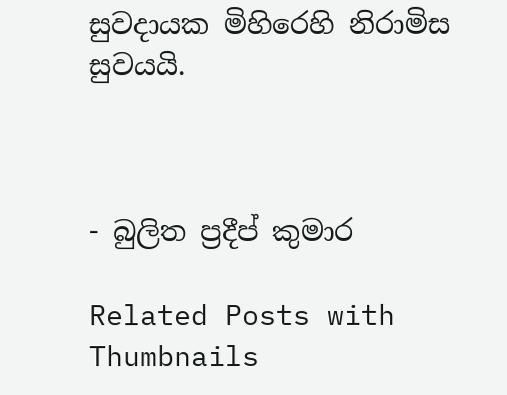සුවදායක මිහිරෙහි නිරාමිස සුවයයි.



- බුලිත ප්‍රදීප් කුමාර

Related Posts with Thumbnails